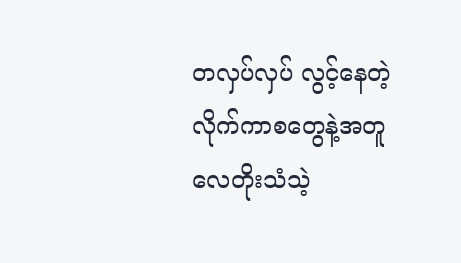တလှပ်လှပ် လွင့်နေတဲ့ လိုက်ကာစတွေနဲ့အတူ လေတိုးသံသဲ့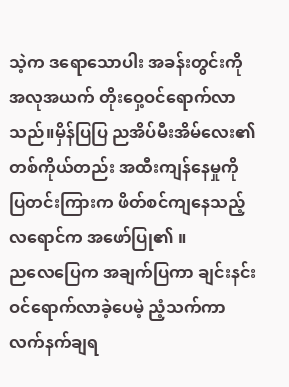သဲ့က ဒရောသောပါး အခန်းတွင်းကို အလုအယက် တိုးဝှေ့ဝင်ရောက်လာသည်။မှိန်ပြပြ ညအိပ်မီးအိမ်လေး၏ တစ်ကိုယ်တည်း အထီးကျန်နေမှုကို ပြတင်းကြားက ဖိတ်စင်ကျနေသည့် လရောင်က အဖော်ပြု၏ ။
ညလေပြေက အချက်ပြကာ ချင်းနင်းဝင်ရောက်လာခဲ့ပေမဲ့ ညံ့သက်ကာလက်နက်ချရ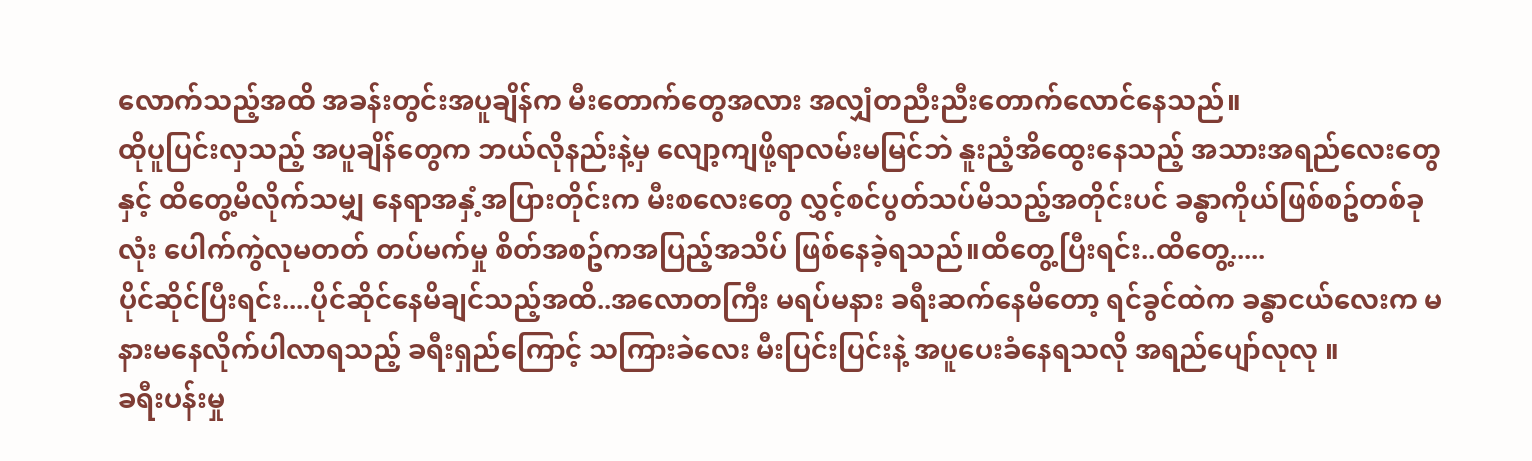လောက်သည့်အထိ အခန်းတွင်းအပူချိန်က မီးတောက်တွေအလား အလျှံတညီးညီးတောက်လောင်နေသည်။
ထိုပူပြင်းလှသည့် အပူချိန်တွေက ဘယ်လိုနည်းနဲ့မှ လျော့ကျဖို့ရာလမ်းမမြင်ဘဲ နူးညံ့အိထွေးနေသည့် အသားအရည်လေးတွေနှင့် ထိတွေ့မိလိုက်သမျှ နေရာအနှံ့အပြားတိုင်းက မီးစလေးတွေ လွှင့်စင်ပွတ်သပ်မိသည့်အတိုင်းပင် ခန္ဓာကိုယ်ဖြစ်စဥ်တစ်ခုလုံး ပေါက်ကွဲလုမတတ် တပ်မက်မှု စိတ်အစဥ်ကအပြည့်အသိပ် ဖြစ်နေခဲ့ရသည်။ထိတွေ့ပြီးရင်း..ထိတွေ့.....
ပိုင်ဆိုင်ပြီးရင်း....ပိုင်ဆိုင်နေမိချင်သည့်အထိ..အလောတကြီး မရပ်မနား ခရီးဆက်နေမိတော့ ရင်ခွင်ထဲက ခန္ဓာငယ်လေးက မနားမနေလိုက်ပါလာရသည့် ခရီးရှည်ကြောင့် သကြားခဲလေး မီးပြင်းပြင်းနဲ့ အပူပေးခံနေရသလို အရည်ပျော်လုလု ။
ခရီးပန်းမှု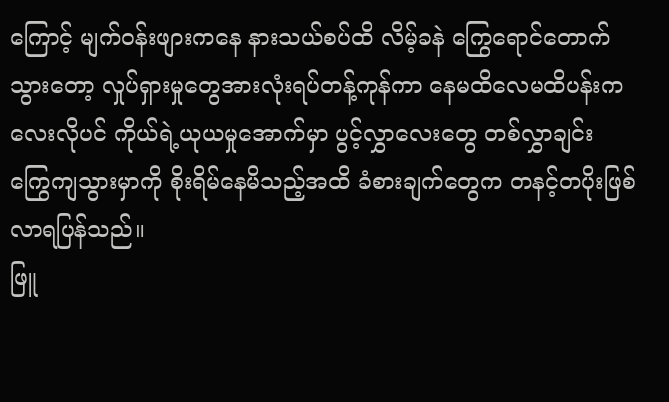ကြောင့် မျက်ဝန်းဖျားကနေ နားသယ်စပ်ထိ လိမ့်ခနဲ ကြွေရောင်တောက်သွားတော့ လှုပ်ရှားမှုတွေအားလုံးရပ်တန့်ကုန်ကာ နေမထိလေမထိပန်းကလေးလိုပင် ကိုယ်ရဲ့ယုယမှုအောက်မှာ ပွင့်လွှာလေးတွေ တစ်လွှာချင်း ကြွေကျသွားမှာကို စိုးရိမ်နေမိသည့်အထိ ခံစားချက်တွေက တနင့်တပိုးဖြစ်လာရပြန်သည်။
ဖြူ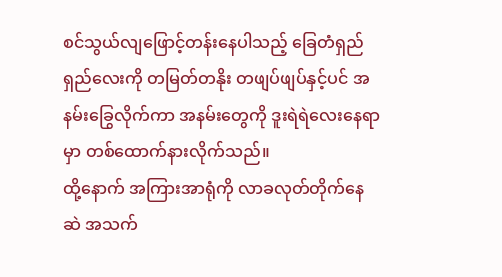စင်သွယ်လျဖြောင့်တန်းနေပါသည့် ခြေတံရှည်ရှည်လေးကို တမြတ်တနိုး တဖျပ်ဖျပ်နှင့်ပင် အနမ်းခြွေလိုက်ကာ အနမ်းတွေကို ဒူးရဲရဲလေးနေရာမှာ တစ်ထောက်နားလိုက်သည်။
ထို့နောက် အကြားအာရုံကို လာခလုတ်တိုက်နေဆဲ အသက်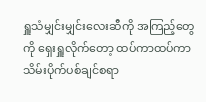ရှူသံမျှင်းမျှင်းလေးဆီကို အကြည့်တွေကို ရှေးရှူလိုက်တော့ ထပ်ကာထပ်ကာ သိမ်းပိုက်ပစ်ချင်စရာ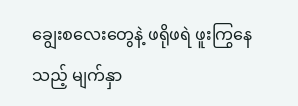ချွေးစလေးတွေနဲ့ ဖရိုဖရဲ ဖူးကြွနေသည့် မျက်နှာ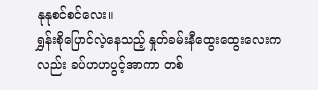နုနုစင်စင်လေး။
ရွှန်းစိုပြောင်လဲ့နေသည့် နှုတ်ခမ်းနီထွေးထွေးလေးကလည်း ခပ်ဟဟပွင့်အာကာ တစ်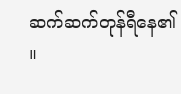ဆက်ဆက်တုန်ရီနေ၏ ။